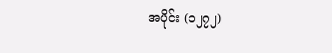အပိုင်း (၁၂၇၂)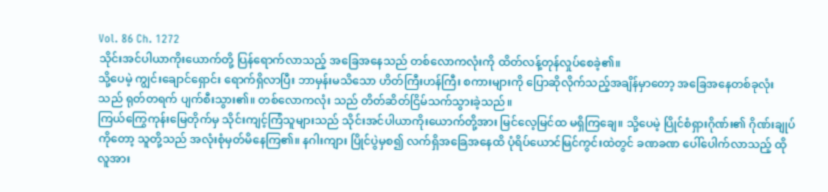Vol. 86 Ch. 1272
သိုင်းအင်ပါယာကိုးယောက်တို့ ပြန်ရောက်လာသည့် အခြေအနေသည် တစ်လောကလုံးကို ထိတ်လန့်တုန်လှုပ်စေခဲ့၏။
သို့ပေမဲ့ ကျွင်းချောင်ရှောင်း ရောက်ရှိလာပြီး ဘာမှန်းမသိသော ဟိတ်ကြီးဟန်ကြီး စကားများကို ပြောဆိုလိုက်သည့်အချိန်မှာတော့ အခြေအနေတစ်ခုလုံးသည် ရုတ်တရက် ပျက်စီးသွား၏။ တစ်လောကလုံး သည် တိတ်ဆိတ်ငြိမ်သက်သွားခဲ့သည်။
ကြယ်ကြွေကုန်းမြေတိုက်မှ သိုင်းကျင့်ကြံသူများသည် သိုင်းအင်ပါယာကိုးယောက်တို့အား မြင်လေ့မြင်ထ မရှိကြချေ။ သို့ပေမဲ့ ပြိုင်စံရှားဂိုဏ်း၏ ဂိုဏ်းချုပ်ကိုတော့ သူတို့သည် အလုံးစုံမှတ်မိနေကြ၏။ နဂါးကျား ပြိုင်ပွဲမှစ၍ လက်ရှိအခြေအနေထိ ပုံရိပ်ယောင်မြင်ကွင်းထဲတွင် ခဏခဏ ပေါ်ပေါက်လာသည့် ထိုလူအား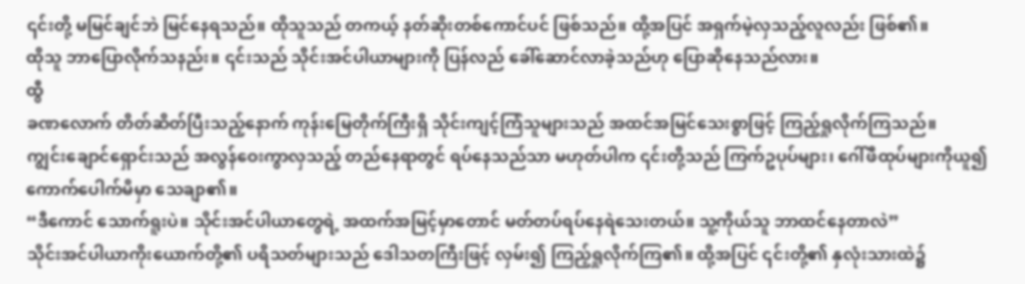၎င်းတို့ မမြင်ချင်ဘဲ မြင်နေရသည်။ ထိုသူသည် တကယ့် နတ်ဆိုးတစ်ကောင်ပင် ဖြစ်သည်။ ထို့အပြင် အရှက်မဲ့လှသည့်လူလည်း ဖြစ်၏။
ထိုသူ ဘာပြောလိုက်သနည်း။ ၎င်းသည် သိုင်းအင်ပါယာများကို ပြန်လည် ခေါ်ဆောင်လာခဲ့သည်ဟု ပြောဆိုနေသည်လား။
ထွီ
ခဏလောက် တိတ်ဆိတ်ပြီးသည့်နောက် ကုန်းမြေတိုက်ကြီးရှိ သိုင်းကျင့်ကြံသူများသည် အထင်အမြင်သေးစွာဖြင့် ကြည့်ရှုလိုက်ကြသည်။
ကျွင်းချောင်ရှောင်းသည် အလွန်ဝေးကွာလှသည့် တည်နေရာတွင် ရပ်နေသည်သာ မဟုတ်ပါက ၎င်းတို့သည် ကြက်ဥပုပ်များ၊ ဂေါ်ဖီထုပ်များကိုယူ၍ ကောက်ပေါက်မိမှာ သေချာ၏။
“ဒီကောင် သောက်ရူးပဲ။ သိုင်းအင်ပါယာတွေရဲ့ အထက်အမြင့်မှာတောင် မတ်တပ်ရပ်နေရဲသေးတယ်။ သူ့ကိုယ်သူ ဘာထင်နေတာလဲ”
သိုင်းအင်ပါယာကိုးယောက်တို့၏ ပရိသတ်များသည် ဒေါသတကြီးဖြင့် လှမ်း၍ ကြည့်ရှုလိုက်ကြ၏။ ထို့အပြင် ၎င်းတို့၏ နှလုံးသားထဲ၌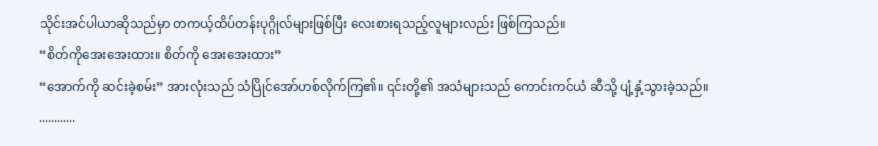သိုင်းအင်ပါယာဆိုသည်မှာ တကယ့်ထိပ်တန်းပုဂ္ဂိုလ်များဖြစ်ပြီး လေးစားရသည့်လူများလည်း ဖြစ်ကြသည်။
“စိတ်ကိုအေးအေးထား။ စိတ်ကို အေးအေးထား”
“အောက်ကို ဆင်းခဲ့စမ်း” အားလုံးသည် သံပြိုင်အော်ဟစ်လိုက်ကြ၏။ ၎င်းတို့၏ အသံများသည် ကောင်းကင်ယံ ဆီသို့ ပျံ့နှံ့သွားခဲ့သည်။
............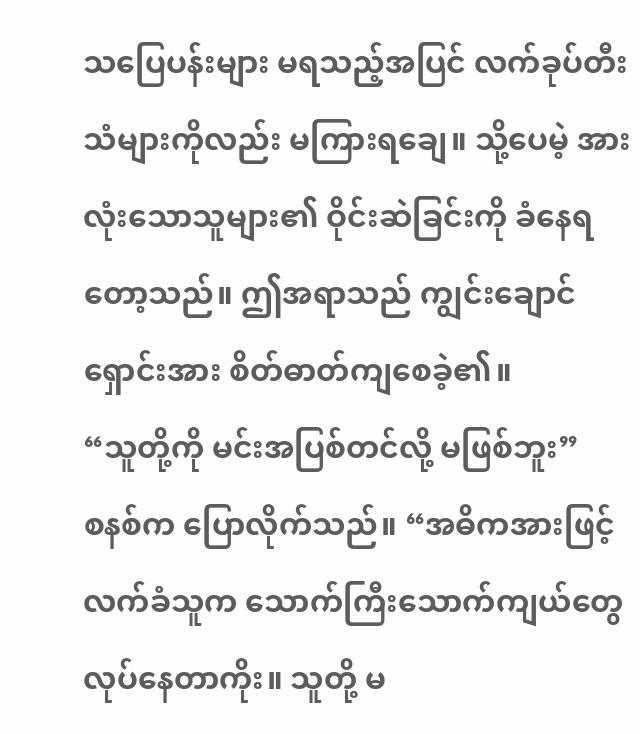သပြေပန်းများ မရသည့်အပြင် လက်ခုပ်တီးသံများကိုလည်း မကြားရချေ။ သို့ပေမဲ့ အားလုံးသောသူများ၏ ဝိုင်းဆဲခြင်းကို ခံနေရတော့သည်။ ဤအရာသည် ကျွင်းချောင်ရှောင်းအား စိတ်ဓာတ်ကျစေခဲ့၏။
“သူတို့ကို မင်းအပြစ်တင်လို့ မဖြစ်ဘူး”
စနစ်က ပြောလိုက်သည်။ “အဓိကအားဖြင့် လက်ခံသူက သောက်ကြီးသောက်ကျယ်တွေ လုပ်နေတာကိုး။ သူတို့ မ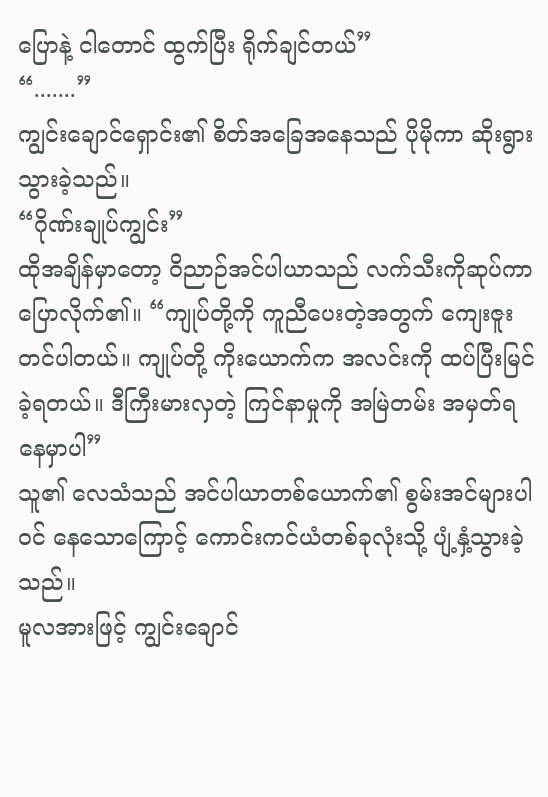ပြောနဲ့ ငါတောင် ထွက်ပြီး ရိုက်ချင်တယ်”
“.......”
ကျွင်းချောင်ရှောင်း၏ စိတ်အခြေအနေသည် ပိုမိုကာ ဆိုးရွားသွားခဲ့သည်။
“ဂိုဏ်းချုပ်ကျွင်း”
ထိုအချိန်မှာတော့ ဝိညာဉ်အင်ပါယာသည် လက်သီးကိုဆုပ်ကာ ပြောလိုက်၏။ “ကျုပ်တို့ကို ကူညီပေးတဲ့အတွက် ကျေးဇူးတင်ပါတယ်။ ကျုပ်တို့ ကိုးယောက်က အလင်းကို ထပ်ပြီးမြင်ခဲ့ရတယ်။ ဒီကြီးမားလှတဲ့ ကြင်နာမှုကို အမြဲတမ်း အမှတ်ရနေမှာပါ”
သူ၏ လေသံသည် အင်ပါယာတစ်ယောက်၏ စွမ်းအင်များပါဝင် နေသောကြောင့် ကောင်းကင်ယံတစ်ခုလုံးသို့ ပျံ့နှံ့သွားခဲ့သည်။
မူလအားဖြင့် ကျွင်းချောင်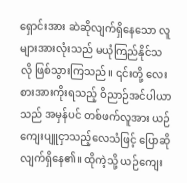ရှောင်းအား ဆဲဆိုလျက်ရှိနေသော လူများအားလုံးသည် မယုံကြည်နိုင်သလို ဖြစ်သွားကြသည်။ ၎င်းတို့ လေးစားအားကိုးရသည့် ဝိညာဉ်အင်ပါယာသည် အမှန်ပင် တစ်ဖက်လူအား ယဉ်ကျေးပျူငှာသည့်လေသံဖြင့် ပြောဆိုလျက်ရှိနေ၏။ ထိုကဲ့သို့ ယဉ်ကျေး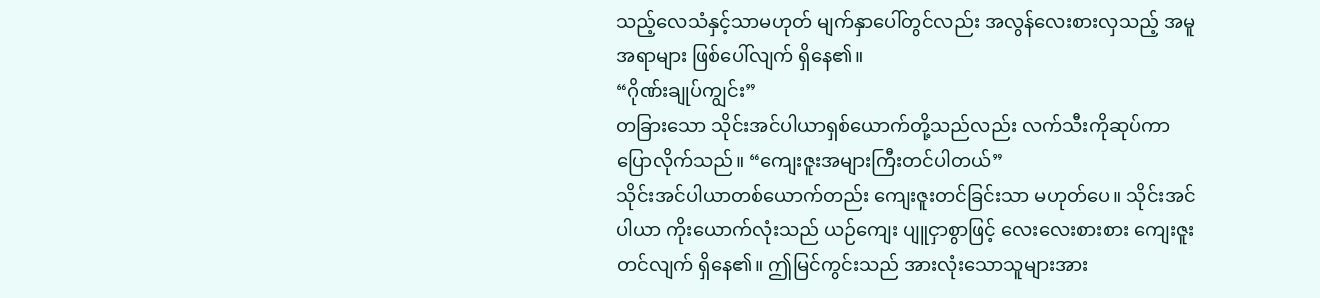သည့်လေသံနှင့်သာမဟုတ် မျက်နှာပေါ်တွင်လည်း အလွန်လေးစားလှသည့် အမူအရာများ ဖြစ်ပေါ်လျက် ရှိနေ၏။
“ဂိုဏ်းချုပ်ကျွင်း”
တခြားသော သိုင်းအင်ပါယာရှစ်ယောက်တို့သည်လည်း လက်သီးကိုဆုပ်ကာ ပြောလိုက်သည်။ “ကျေးဇူးအများကြီးတင်ပါတယ်”
သိုင်းအင်ပါယာတစ်ယောက်တည်း ကျေးဇူးတင်ခြင်းသာ မဟုတ်ပေ။ သိုင်းအင်ပါယာ ကိုးယောက်လုံးသည် ယဉ်ကျေး ပျူငှာစွာဖြင့် လေးလေးစားစား ကျေးဇူးတင်လျက် ရှိနေ၏။ ဤမြင်ကွင်းသည် အားလုံးသောသူများအား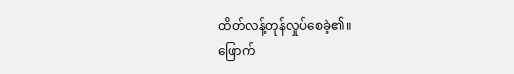ထိတ်လန့်တုန်လှုပ်စေခဲ့၏။
ဖြောက်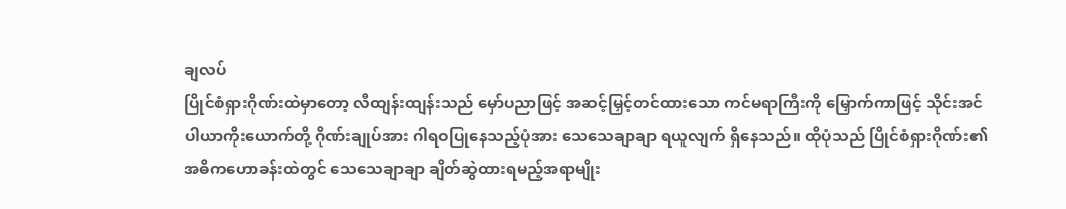ချလပ်
ပြိုင်စံရှားဂိုဏ်းထဲမှာတော့ လီထျန်းထျန်းသည် မှော်ပညာဖြင့် အဆင့်မြှင့်တင်ထားသော ကင်မရာကြီးကို မြှောက်ကာဖြင့် သိုင်းအင်ပါယာကိုးယောက်တို့ ဂိုဏ်းချုပ်အား ဂါရဝပြုနေသည့်ပုံအား သေသေချာချာ ရယူလျက် ရှိနေသည်။ ထိုပုံသည် ပြိုင်စံရှားဂိုဏ်း၏ အဓိကဟောခန်းထဲတွင် သေသေချာချာ ချိတ်ဆွဲထားရမည့်အရာမျိုး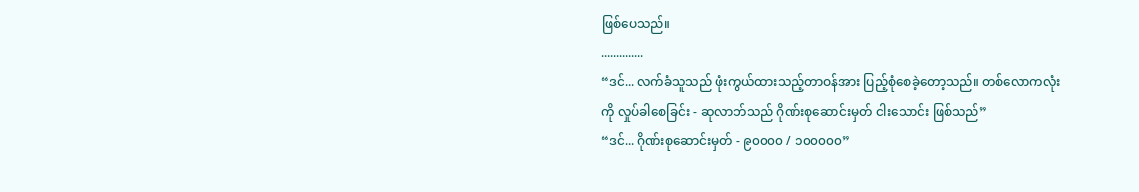ဖြစ်ပေသည်။
..............
“ဒင်... လက်ခံသူသည် ဖုံးကွယ်ထားသည့်တာဝန်အား ပြည့်စုံစေခဲ့တော့သည်။ တစ်လောကလုံးကို လှုပ်ခါစေခြင်း - ဆုလာဘ်သည် ဂိုဏ်းစုဆောင်းမှတ် ငါးသောင်း ဖြစ်သည်”
“ဒင်... ဂိုဏ်းစုဆောင်းမှတ် - ၉၀၀၀၀ / ၁၀၀၀၀၀”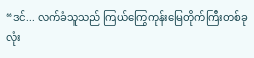“ဒင်... လက်ခံသူသည် ကြယ်ကြွေကုန်းမြေတိုက်ကြီးတစ်ခုလုံး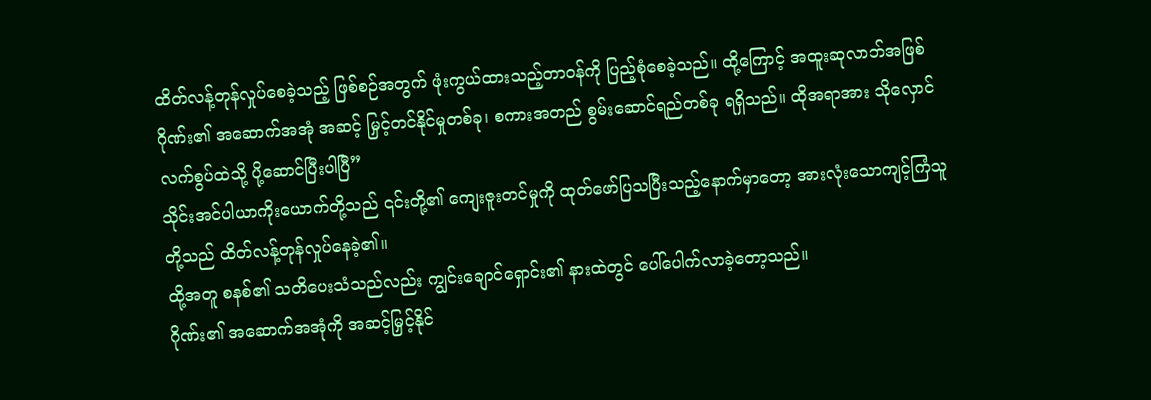ထိတ်လန့်တုန်လှုပ်စေခဲ့သည့် ဖြစ်စဉ်အတွက် ဖုံးကွယ်ထားသည့်တာဝန်ကို ပြည့်စုံစေခဲ့သည်။ ထို့ကြောင့် အထူးဆုလာဘ်အဖြစ် ဂိုဏ်း၏ အဆောက်အအုံ အဆင့် မြှင့်တင်နိုင်မှုတစ်ခု၊ စကားအတည် စွမ်းဆောင်ရည်တစ်ခု ရရှိသည်။ ထိုအရာအား သိုလှောင်လက်စွပ်ထဲသို့ ပို့ဆောင်ပြီးပါပြီ”
သိုင်းအင်ပါယာကိုးယောက်တို့သည် ၎င်းတို့၏ ကျေးဇူးတင်မှုကို ထုတ်ဖော်ပြသပြီးသည့်နောက်မှာတော့ အားလုံးသောကျင့်ကြံသူတို့သည် ထိတ်လန့်တုန်လှုပ်နေခဲ့၏။
ထို့အတူ စနစ်၏ သတိပေးသံသည်လည်း ကျွင်းချောင်ရှောင်း၏ နားထဲတွင် ပေါ်ပေါက်လာခဲ့တော့သည်။
ဂိုဏ်း၏ အဆောက်အအုံကို အဆင့်မြှင့်နိုင်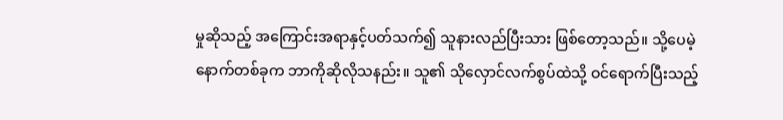မှုဆိုသည့် အကြောင်းအရာနှင့်ပတ်သက်၍ သူနားလည်ပြီးသား ဖြစ်တော့သည်။ သို့ပေမဲ့ နောက်တစ်ခုက ဘာကိုဆိုလိုသနည်း။ သူ၏ သိုလှောင်လက်စွပ်ထဲသို့ ဝင်ရောက်ပြီးသည့်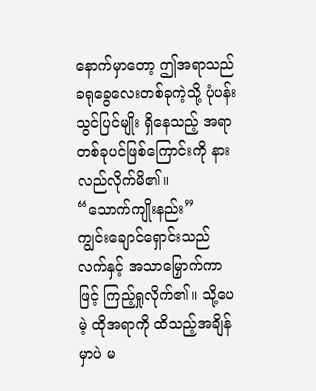နောက်မှာတော့ ဤအရာသည် ခရုခွေလေးတစ်ခုကဲ့သို့ ပုံပန်းသွင်ပြင်မျိုး ရှိနေသည့် အရာတစ်ခုပင်ဖြစ်ကြောင်းကို နားလည်လိုက်မိ၏။
“သောက်ကျိုးနည်း”
ကျွင်းချောင်ရှောင်းသည် လက်နှင့် အသာမြှောက်ကာဖြင့် ကြည့်ရှုလိုက်၏။ သို့ပေမဲ့ ထိုအရာကို ထိသည့်အချိန်မှာပဲ မ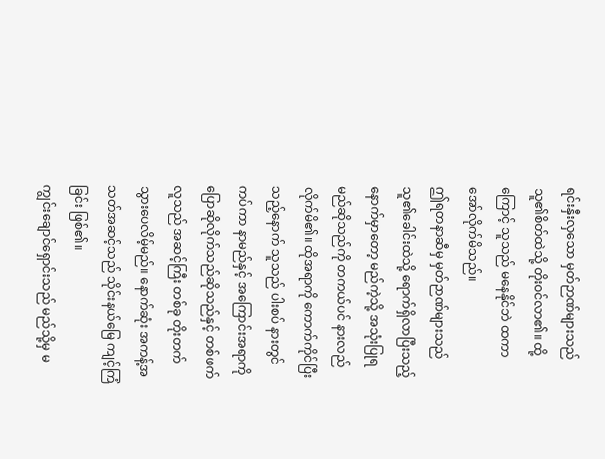ရင်းနှီးလှသော မှတ်ဉာဏ်များသည် သူ၏စိတ်ထဲသို့ တိုးဝင်လာ၏။ ထို့ကြောင့် သူသည် မနေနိုင်ဘဲ ထကာ အော်လိုက်မိသည်။
ဤရတနာဆီမှ မှတ်ဉာဏ်များသည် သူ၏ခေါင်းထဲသို့ ရောက်ရှိလာပြီးသည့်နောက်မှာတော့ မည်ကဲ့သို့ အသုံးပြုရမည်ဆိုသည်ကို တကယ်ပင် နားလည်လိုက်မိ၏။ ထိုအရာကို ကောက်ကိုင်ပြီးသည့်နောက် သူသည် ပါးစပ် နားတွင်ကပ်ကာ နာမည်နှင့် အကြောင်းအရာကို ပြောဆိုလိုက်သည်ဆိုသည်နှင့် တစ်ဖက်လူသည် အဆင့်ကြီး တစ်ခု တိုးတက်သွားပေလိမ့်မည်။ နောက်ဆုံး အကန့်အသတ်အဆင့်သည် သိုင်းနယ်မြေ ကျင့်ကြံခြင်း ဖြစ်၏။
ကျွင်းချောင်ရှောင်းသည် မည်သို့မှ မ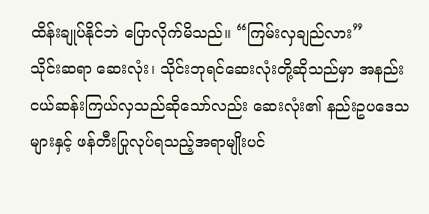ထိန်းချုပ်နိုင်ဘဲ ပြောလိုက်မိသည်။ “ကြမ်းလှချည်လား”
သိုင်းဆရာ ဆေးလုံး၊ သိုင်းဘုရင်ဆေးလုံးတို့ဆိုသည်မှာ အနည်းငယ်ဆန်းကြယ်လှသည်ဆိုသော်လည်း ဆေးလုံး၏ နည်းဥပဒေသများနှင့် ဖန်တီးပြုလုပ်ရသည့်အရာမျိုးပင်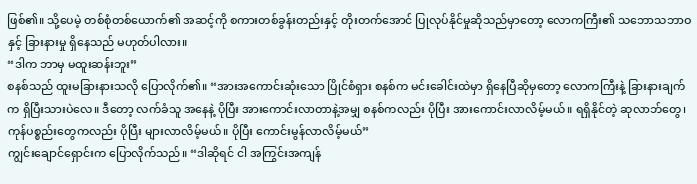ဖြစ်၏။ သို့ပေမဲ့ တစ်စုံတစ်ယောက်၏ အဆင့်ကို စကားတစ်ခွန်းတည်းနှင့် တိုးတက်အောင် ပြုလုပ်နိုင်မှုဆိုသည်မှာတော့ လောကကြီး၏ သဘောသဘာဝနှင့် ခြားနားမှု ရှိနေသည် မဟုတ်ပါလား။
“ဒါက ဘာမှ မထူးဆန်းဘူး”
စနစ်သည် ထူးမခြားနားသလို ပြောလိုက်၏။ “အားအကောင်းဆုံးသော ပြိုင်စံရှား စနစ်က မင်းခေါင်းထဲမှာ ရှိနေပြီဆိုမှတော့ လောကကြီးနဲ့ ခြားနားချက်က ရှိပြီးသားပဲလေ။ ဒီတော့ လက်ခံသူ အနေနဲ့ ပိုပြီး အားကောင်းလာတာနဲ့အမျှ စနစ်ကလည်း ပိုပြီး အားကောင်းလာလိမ့်မယ်။ ရရှိနိုင်တဲ့ ဆုလာဘ်တွေ၊ ကုန်ပစ္စည်းတွေကလည်း ပိုပြီး များလာလိမ့်မယ်။ ပိုပြီး ကောင်းမွန်လာလိမ့်မယ်”
ကျွင်းချောင်ရှောင်းက ပြောလိုက်သည်။ “ဒါဆိုရင် ငါ အကြွင်းအကျန်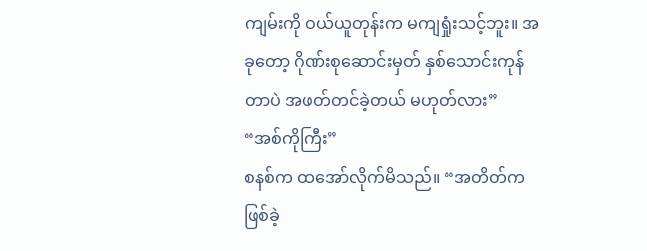ကျမ်းကို ဝယ်ယူတုန်းက မကျရှုံးသင့်ဘူး။ အခုတော့ ဂိုဏ်းစုဆောင်းမှတ် နှစ်သောင်းကုန်တာပဲ အဖတ်တင်ခဲ့တယ် မဟုတ်လား”
“အစ်ကိုကြီး”
စနစ်က ထအော်လိုက်မိသည်။ “အတိတ်က ဖြစ်ခဲ့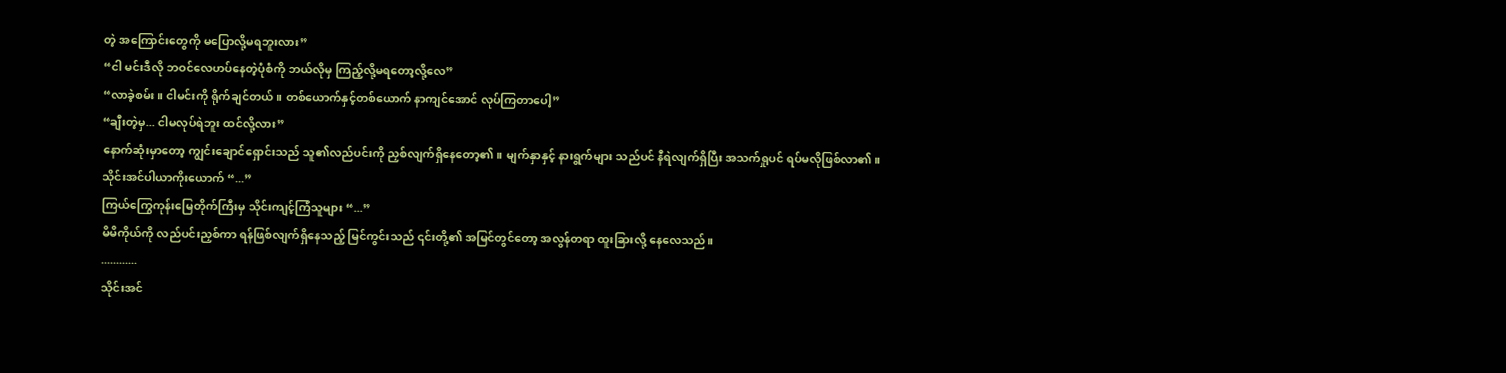တဲ့ အကြောင်းတွေကို မပြောလို့မရဘူးလား”
“ငါ မင်းဒီလို ဘဝင်လေဟပ်နေတဲ့ပုံစံကို ဘယ်လိုမှ ကြည့်လို့မရတော့လို့လေ”
“လာခဲ့စမ်း။ ငါမင်းကို ရိုက်ချင်တယ်။ တစ်ယောက်နှင့်တစ်ယောက် နာကျင်အောင် လုပ်ကြတာပေါ့”
“ချီးတဲ့မှ... ငါမလုပ်ရဲဘူး ထင်လို့လား”
နောက်ဆုံးမှာတော့ ကျွင်းချောင်ရှောင်းသည် သူ၏လည်ပင်းကို ညှစ်လျက်ရှိနေတော့၏။ မျက်နှာနှင့် နားရွက်များ သည်ပင် နီရဲလျက်ရှိပြီး အသက်ရှုပင် ရပ်မလိုဖြစ်လာ၏။
သိုင်းအင်ပါယာကိုးယောက် “...”
ကြယ်ကြွေကုန်းမြေတိုက်ကြီးမှ သိုင်းကျင့်ကြံသူများ “...”
မိမိကိုယ်ကို လည်ပင်းညှစ်ကာ ရန်ဖြစ်လျက်ရှိနေသည့် မြင်ကွင်းသည် ၎င်းတို့၏ အမြင်တွင်တော့ အလွန်တရာ ထူးခြားလို့ နေလေသည်။
............
သိုင်းအင်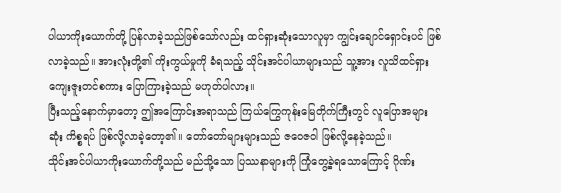ပါယာကိုးယောက်တို့ ပြန်လာခဲ့သည်ဖြစ်သော်လည်း ထင်ရှားဆုံးသောလူမှာ ကျွင်းချောင်ရှောင်းပင် ဖြစ်လာခဲ့သည်။ အားလုံးတို့၏ ကိုးကွယ်မှုကို ခံရသည့် သိုင်းအင်ပါယာများသည် သူ့အား လူသိထင်ရှား ကျေးဇူးတင်စကား ပြောကြားခဲ့သည် မဟုတ်ပါလား။
ပြီးသည့်နောက်မှာတော့ ဤအကြောင်းအရာသည် ကြယ်ကြွေကုန်းမြေတိုက်ကြီးတွင် လူပြောအများဆုံး ကိစ္စရပ် ဖြစ်လို့လာခဲ့တော့၏။ တော်တော်များများသည် ဇဝေဇဝါ ဖြစ်လို့နေခဲ့သည်။
သိုင်းအင်ပါယာကိုးယောက်တို့သည် မည်သို့သော ပြဿနာများကို ကြုံတွေ့ခဲ့ရသောကြောင့် ဂိုဏ်း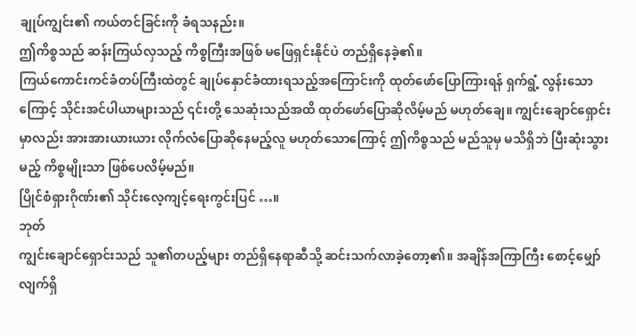ချုပ်ကျွင်း၏ ကယ်တင်ခြင်းကို ခံရသနည်း။
ဤကိစ္စသည် ဆန်းကြယ်လှသည့် ကိစ္စကြီးအဖြစ် မဖြေရှင်းနိုင်ပဲ တည်ရှိနေခဲ့၏။
ကြယ်ကောင်းကင်ခံတပ်ကြီးထဲတွင် ချုပ်နှောင်ခံထားရသည့်အကြောင်းကို ထုတ်ဖော်ပြောကြားရန် ရှက်ရွံ့ လွန်းသောကြောင့် သိုင်းအင်ပါယာများသည် ၎င်းတို့ သေဆုံးသည်အထိ ထုတ်ဖော်ပြောဆိုလိမ့်မည် မဟုတ်ချေ။ ကျွင်းချောင်ရှောင်းမှာလည်း အားအားယားယား လိုက်လံပြောဆိုနေမည့်လူ မဟုတ်သောကြောင့် ဤကိစ္စသည် မည်သူမှ မသိရှိဘဲ ပြီးဆုံးသွားမည့် ကိစ္စမျိုးသာ ဖြစ်ပေလိမ့်မည်။
ပြိုင်စံရှားဂိုဏ်း၏ သိုင်းလေ့ကျင့်ရေးကွင်းပြင် …။
ဘုတ်
ကျွင်းချောင်ရှောင်းသည် သူ၏တပည့်များ တည်ရှိနေရာဆီသို့ ဆင်းသက်လာခဲ့တော့၏။ အချိန်အကြာကြီး စောင့်မျှော်လျက်ရှိ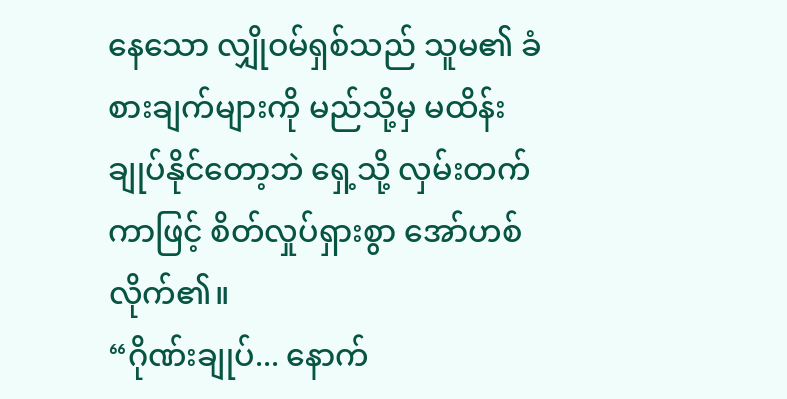နေသော လျှိုဝမ်ရှစ်သည် သူမ၏ ခံစားချက်များကို မည်သို့မှ မထိန်းချုပ်နိုင်တော့ဘဲ ရှေ့သို့ လှမ်းတက်ကာဖြင့် စိတ်လှုပ်ရှားစွာ အော်ဟစ်လိုက်၏။
“ဂိုဏ်းချုပ်... နောက်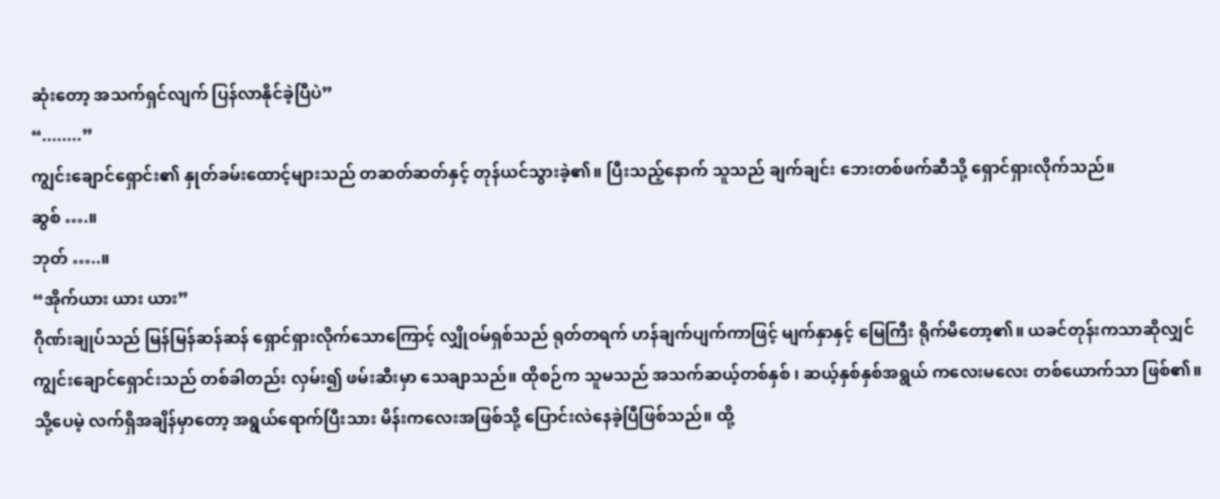ဆုံးတော့ အသက်ရှင်လျက် ပြန်လာနိုင်ခဲ့ပြီပဲ”
“........”
ကျွင်းချောင်ရှောင်း၏ နှုတ်ခမ်းထောင့်များသည် တဆတ်ဆတ်နှင့် တုန်ယင်သွားခဲ့၏။ ပြီးသည့်နောက် သူသည် ချက်ချင်း ဘေးတစ်ဖက်ဆီသို့ ရှောင်ရှားလိုက်သည်။
ဆွစ် ….။
ဘုတ် …..။
“အိုက်ယား ယား ယား”
ဂိုဏ်းချုပ်သည် မြန်မြန်ဆန်ဆန် ရှောင်ရှားလိုက်သောကြောင့် လျှိုဝမ်ရှစ်သည် ရုတ်တရက် ဟန်ချက်ပျက်ကာဖြင့် မျက်နှာနှင့် မြေကြီး ရိုက်မိတော့၏။ ယခင်တုန်းကသာဆိုလျှင် ကျွင်းချောင်ရှောင်းသည် တစ်ခါတည်း လှမ်း၍ ဖမ်းဆီးမှာ သေချာသည်။ ထိုစဉ်က သူမသည် အသက်ဆယ့်တစ်နှစ် ၊ ဆယ့်နှစ်နှစ်အရွယ် ကလေးမလေး တစ်ယောက်သာ ဖြစ်၏။ သို့ပေမဲ့ လက်ရှိအချိန်မှာတော့ အရွယ်ရောက်ပြီးသား မိန်းကလေးအဖြစ်သို့ ပြောင်းလဲနေခဲ့ပြီဖြစ်သည်။ ထို့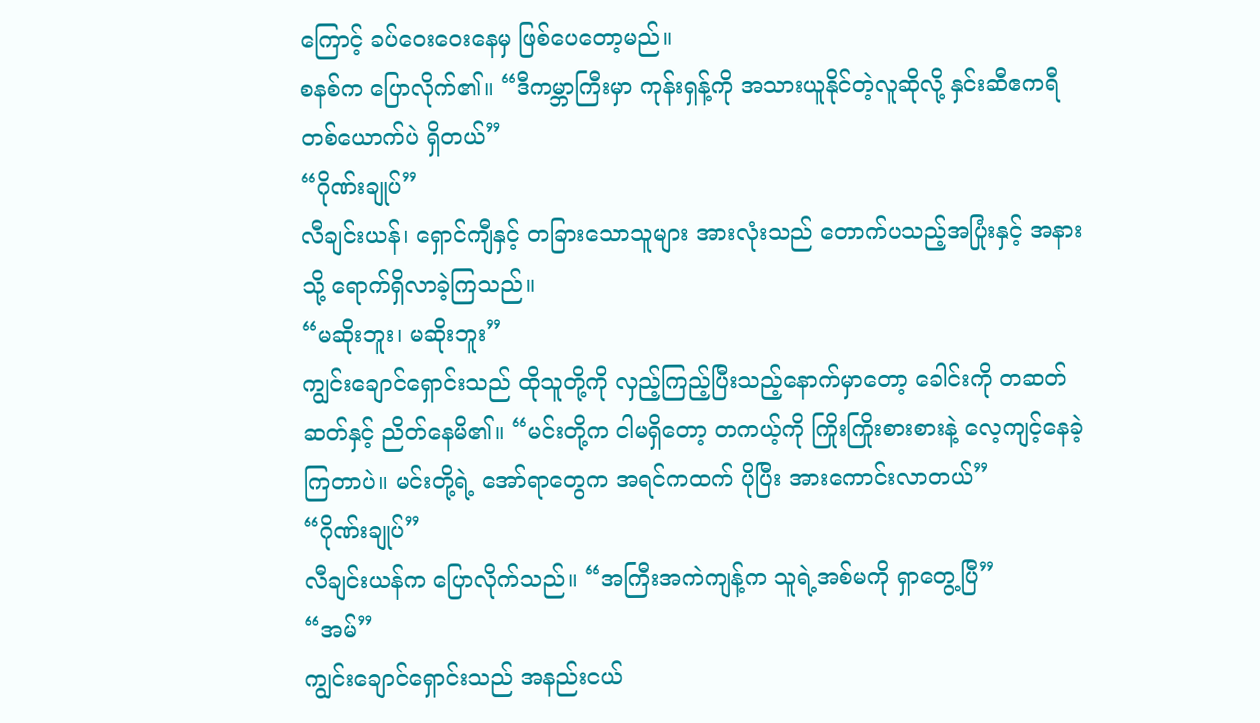ကြောင့် ခပ်ဝေးဝေးနေမှ ဖြစ်ပေတော့မည်။
စနစ်က ပြောလိုက်၏။ “ဒီကမ္ဘာကြီးမှာ ကုန်းရှန့်ကို အသားယူနိုင်တဲ့လူဆိုလို့ နှင်းဆီဧကရီ တစ်ယောက်ပဲ ရှိတယ်”
“ဂိုဏ်းချုပ်”
လီချင်းယန်၊ ရှောင်ကျီနှင့် တခြားသောသူများ အားလုံးသည် တောက်ပသည့်အပြုံးနှင့် အနားသို့ ရောက်ရှိလာခဲ့ကြသည်။
“မဆိုးဘူး၊ မဆိုးဘူး”
ကျွင်းချောင်ရှောင်းသည် ထိုသူတို့ကို လှည့်ကြည့်ပြီးသည့်နောက်မှာတော့ ခေါင်းကို တဆတ်ဆတ်နှင့် ညိတ်နေမိ၏။ “မင်းတို့က ငါမရှိတော့ တကယ့်ကို ကြိုးကြိုးစားစားနဲ့ လေ့ကျင့်နေခဲ့ကြတာပဲ။ မင်းတို့ရဲ့ အော်ရာတွေက အရင်ကထက် ပိုပြီး အားကောင်းလာတယ်”
“ဂိုဏ်းချုပ်”
လီချင်းယန်က ပြောလိုက်သည်။ “အကြီးအကဲကျန့်က သူရဲ့အစ်မကို ရှာတွေ့ပြီ”
“အမ်”
ကျွင်းချောင်ရှောင်းသည် အနည်းငယ်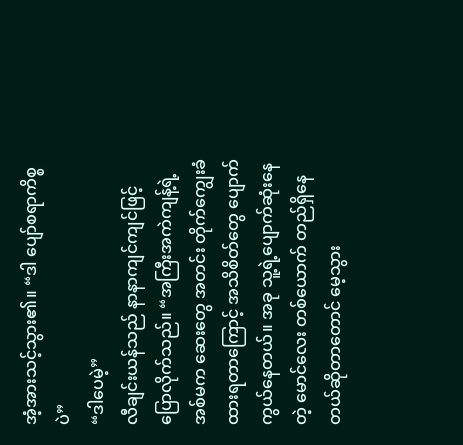အံ့အားသင့်သွား၏။ “ဒါ ပျော်စရာကိစ္စပဲ”
“ဒါပေမဲ့”
လီချင်းယန်သည် နာနာကျင်ကျင်ဖြင့် ပြောလိုက်သည်။ “အကြီးအကဲကျန့်ရဲ့ အစ်မက ဆေးတွေ အတင်း တိုက်ကျွေးခံထားရတာကြောင့် အသိစိတ်တွေ ပျောက်ကွယ်နေတယ်။ အခု သူ့ရဲ့ပျောက်ဆုံးနေတဲ့ မောင်လေး တစ်ယောက် တည်ရှိနေတယ်ဆိုတာတောင် မေ့သွား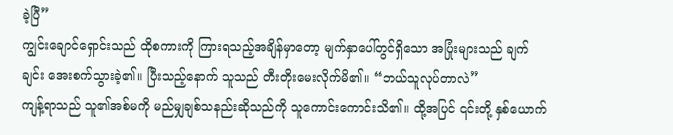ခဲ့ပြီ”
ကျွင်းချောင်ရှောင်းသည် ထိုစကားကို ကြားရသည့်အချိန်မှာတော့ မျက်နှာပေါ်တွင်ရှိသော အပြုံးများသည် ချက်ချင်း အေးစက်သွားခဲ့၏။ ပြီးသည့်နောက် သူသည် တီးတိုးမေးလိုက်မိ၏။ “ဘယ်သူလုပ်တာလဲ”
ကျန့်ရာသည် သူ၏အစ်မကို မည်မျှချစ်သနည်းဆိုသည်ကို သူကောင်းကောင်းသိ၏။ ထို့အပြင် ၎င်းတို့ နှစ်ယောက်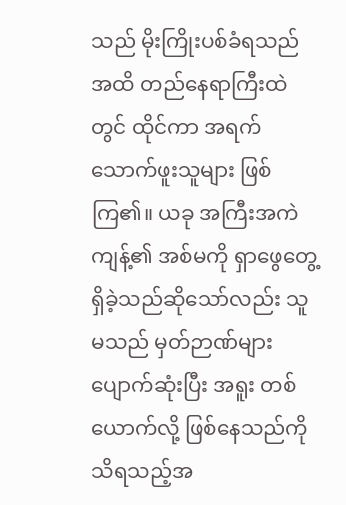သည် မိုးကြိုးပစ်ခံရသည်အထိ တည်နေရာကြီးထဲတွင် ထိုင်ကာ အရက်သောက်ဖူးသူများ ဖြစ်ကြ၏။ ယခု အကြီးအကဲကျန့်၏ အစ်မကို ရှာဖွေတွေ့ရှိခဲ့သည်ဆိုသော်လည်း သူမသည် မှတ်ဉာဏ်များ ပျောက်ဆုံးပြီး အရူး တစ်ယောက်လို့ ဖြစ်နေသည်ကို သိရသည့်အ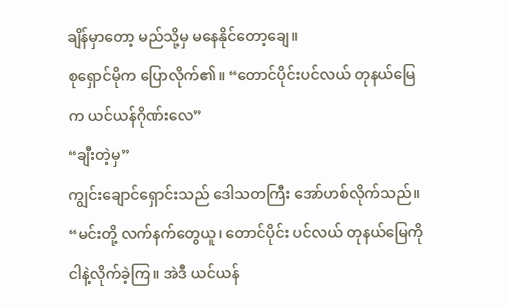ချိန်မှာတော့ မည်သို့မှ မနေနိုင်တော့ချေ။
စုရှောင်မိုက ပြောလိုက်၏။ “တောင်ပိုင်းပင်လယ် တုနယ်မြေက ယင်ယန်ဂိုဏ်းလေ”
“ချီးတဲ့မှ”
ကျွင်းချောင်ရှောင်းသည် ဒေါသတကြီး အော်ဟစ်လိုက်သည်။ “မင်းတို့ လက်နက်တွေယူ၊ တောင်ပိုင်း ပင်လယ် တုနယ်မြေကို ငါနဲ့လိုက်ခဲ့ကြ။ အဲဒီ ယင်ယန်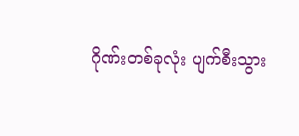ဂိုဏ်းတစ်ခုလုံး ပျက်စီးသွား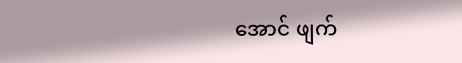အောင် ဖျက်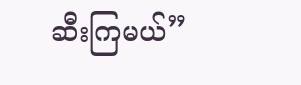ဆီးကြမယ်”